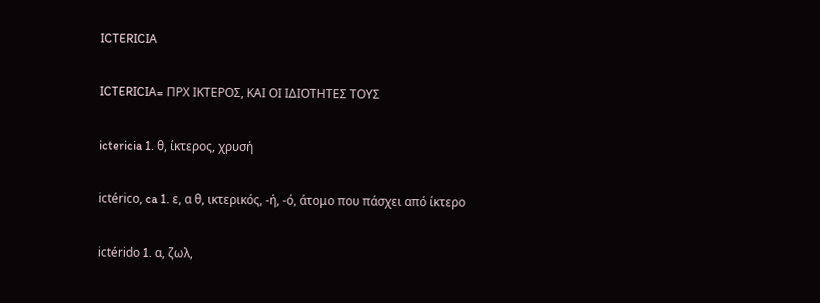ICTERICIA

ICTERICIA= ΠΡΧ ΙΚΤΕΡΟΣ, ΚΑΙ ΟΙ ΙΔΙΟΤΗΤΕΣ ΤΟΥΣ

ictericia 1. θ, ίκτερος, χρυσή

ictérico, ca 1. ε, α θ, ικτερικός, -ή, -ό, άτομο που πάσχει από ίκτερο

ictérido 1. α, ζωλ,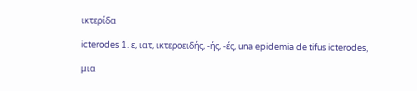ικτερίδα

icterodes 1. ε, ιατ, ικτεροειδής, -ής, -ές, una epidemia de tifus icterodes,

μια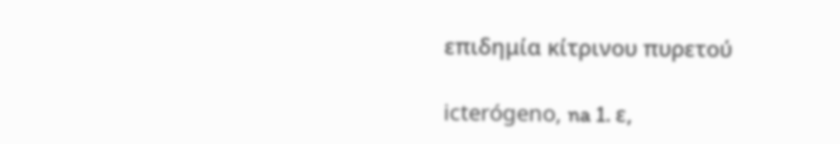επιδημία κίτρινου πυρετού

icterógeno, na 1. ε,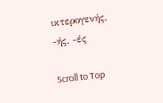ικτερογενής, -ής, -ές

Scroll to Top